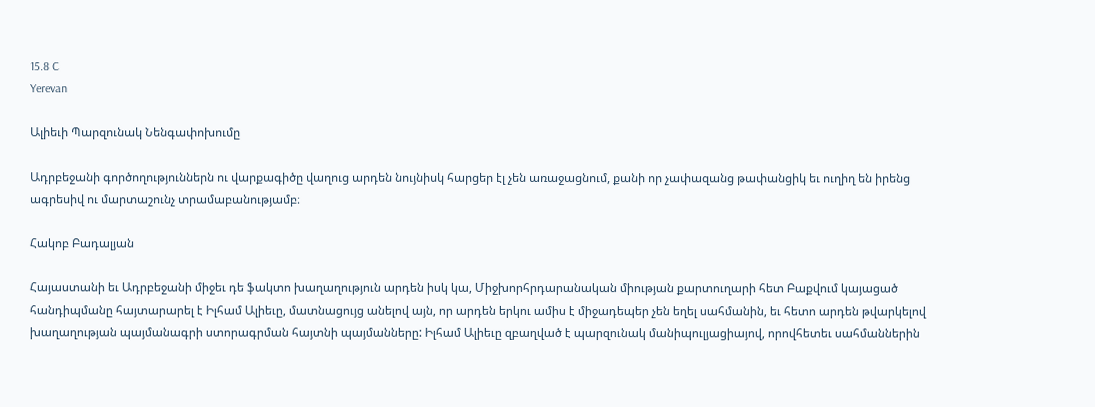15.8 C
Yerevan

Ալիեւի Պարզունակ Նենգափոխումը

Ադրբեջանի գործողություններն ու վարքագիծը վաղուց արդեն նույնիսկ հարցեր էլ չեն առաջացնում, քանի որ չափազանց թափանցիկ եւ ուղիղ են իրենց ագրեսիվ ու մարտաշունչ տրամաբանությամբ։

Հակոբ Բադալյան

Հայաստանի եւ Ադրբեջանի միջեւ դե ֆակտո խաղաղություն արդեն իսկ կա, Միջխորհրդարանական միության քարտուղարի հետ Բաքվում կայացած հանդիպմանը հայտարարել է Իլհամ Ալիեւը, մատնացույց անելով այն, որ արդեն երկու ամիս է միջադեպեր չեն եղել սահմանին, եւ հետո արդեն թվարկելով խաղաղության պայմանագրի ստորագրման հայտնի պայմանները: Իլհամ Ալիեւը զբաղված է պարզունակ մանիպուլյացիայով, որովհետեւ սահմաններին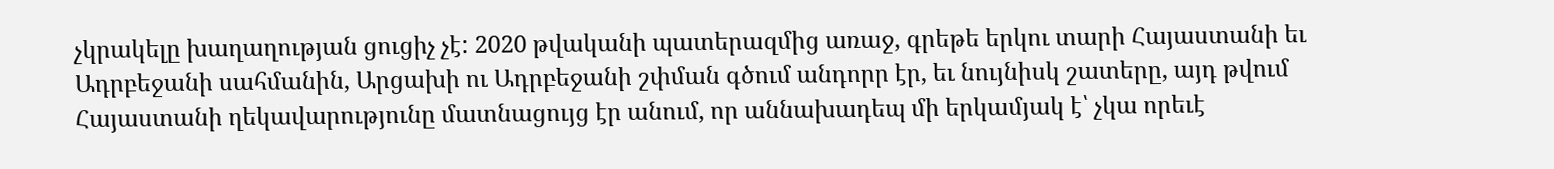չկրակելը խաղաղության ցուցիչ չէ: 2020 թվականի պատերազմից առաջ, գրեթե երկու տարի Հայաստանի եւ Ադրբեջանի սահմանին, Արցախի ու Ադրբեջանի շփման գծում անդորր էր, եւ նույնիսկ շատերը, այդ թվում Հայաստանի ղեկավարությունը մատնացույց էր անում, որ աննախադեպ մի երկամյակ է՝ չկա որեւէ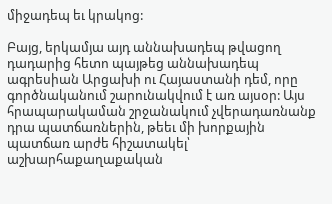միջադեպ եւ կրակոց:

Բայց, երկամյա այդ աննախադեպ թվացող դադարից հետո պայթեց աննախադեպ ագրեսիան Արցախի ու Հայաստանի դեմ, որը գործնականում շարունակվում է առ այսօր: Այս հրապարակաման շրջանակում չվերադառնանք դրա պատճառներին, թեեւ մի խորքային պատճառ արժե հիշատակել՝ աշխարհաքաղաքական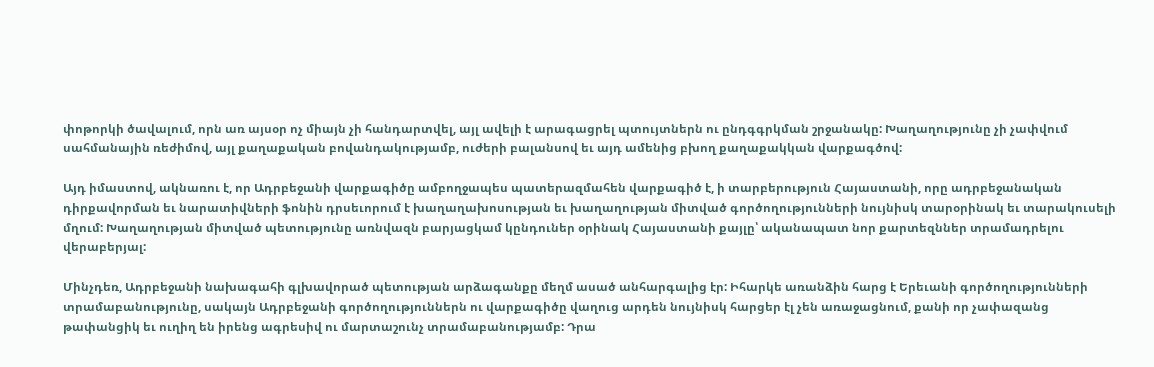փոթորկի ծավալում, որն առ այսօր ոչ միայն չի հանդարտվել, այլ ավելի է արագացրել պտույտներն ու ընդգգրկման շրջանակը: Խաղաղությունը չի չափվում սահմանային ռեժիմով, այլ քաղաքական բովանդակությամբ, ուժերի բալանսով եւ այդ ամենից բխող քաղաքակկան վարքագծով:

Այդ իմաստով, ակնառու է, որ Ադրբեջանի վարքագիծը ամբողջապես պատերազմահեն վարքագիծ է, ի տարբերություն Հայաստանի, որը ադրբեջանական դիրքավորման եւ նարատիվների ֆոնին դրսեւորում է խաղաղախոսության եւ խաղաղության միտված գործողությունների նույնիսկ տարօրինակ եւ տարակուսելի մղում: Խաղաղության միտված պետությունը առնվազն բարյացկամ կընդուներ օրինակ Հայաստանի քայլը՝ ականապատ նոր քարտեզններ տրամադրելու վերաբերյալ:

Մինչդեռ, Ադրբեջանի նախագահի գլխավորած պետության արձագանքը մեղմ ասած անհարգալից էր: Իհարկե առանձին հարց է Երեւանի գործողությունների տրամաբանությունը, սակայն Ադրբեջանի գործողություններն ու վարքագիծը վաղուց արդեն նույնիսկ հարցեր էլ չեն առաջացնում, քանի որ չափազանց թափանցիկ եւ ուղիղ են իրենց ագրեսիվ ու մարտաշունչ տրամաբանությամբ: Դրա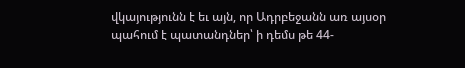վկայությունն է եւ այն, որ Ադրբեջանն առ այսօր պահում է պատանդներ՝ ի դեմս թե 44-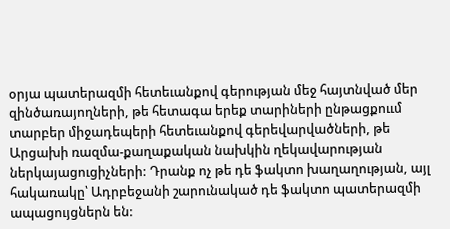օրյա պատերազմի հետեւանքով գերության մեջ հայտնված մեր զինծառայողների, թե հետագա երեք տարիների ընթացքոււմ տարբեր միջադեպերի հետեւանքով գերեվարվածների, թե Արցախի ռազմա-քաղաքական նախկին ղեկավարության ներկայացուցիչների: Դրանք ոչ թե դե ֆակտո խաղաղության, այլ հակառակը՝ Ադրբեջանի շարունակած դե ֆակտո պատերազմի ապացույցներն են: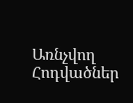Առնչվող Հոդվածներ